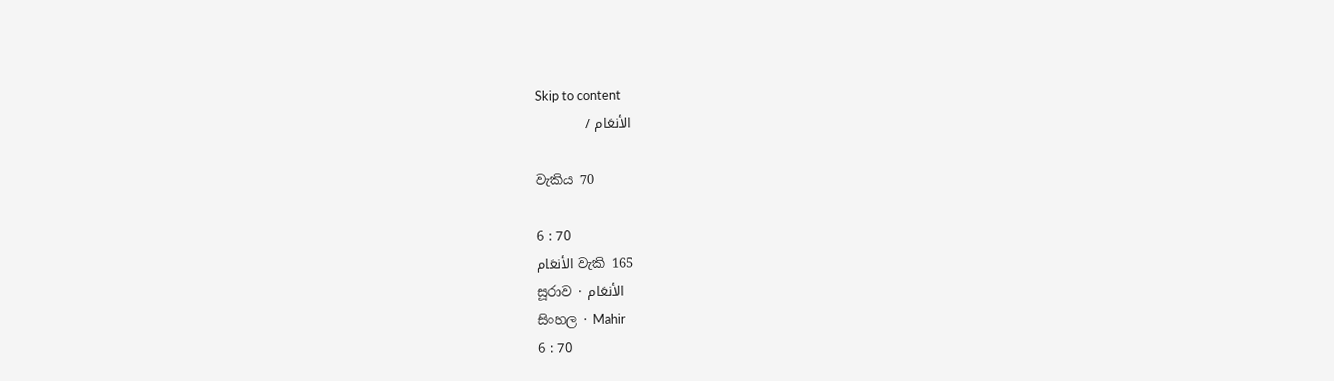Skip to content
الأنعَام /

වැකිය 70

6 : 70
الأنعَام වැකි 165
සූරාව · الأنعَام
සිංහල · Mahir
6 : 70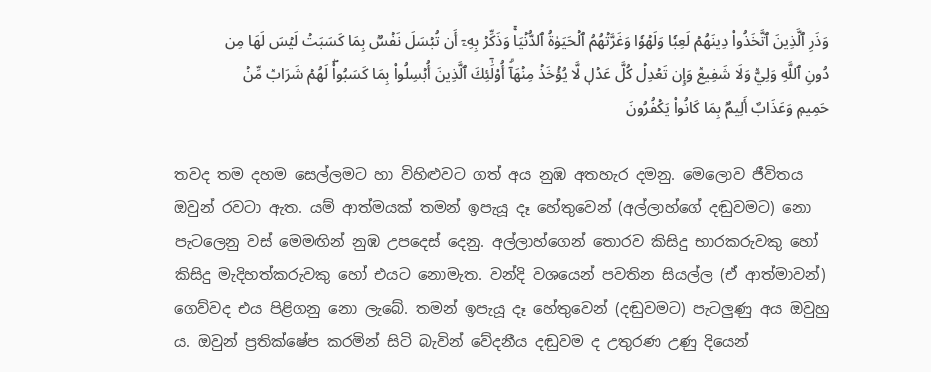وَذَرِ ٱلَّذِينَ ٱتَّخَذُواْ دِينَهُمۡ لَعِبٗا وَلَهۡوٗا وَغَرَّتۡهُمُ ٱلۡحَيَوٰةُ ٱلدُّنۡيَاۚ وَذَكِّرۡ بِهِۦٓ أَن تُبۡسَلَ نَفۡسُۢ بِمَا كَسَبَتۡ لَيۡسَ لَهَا مِن دُونِ ٱللَّهِ وَلِيّٞ وَلَا شَفِيعٞ وَإِن تَعۡدِلۡ كُلَّ عَدۡلٖ لَّا يُؤۡخَذۡ مِنۡهَآۗ أُوْلَٰٓئِكَ ٱلَّذِينَ أُبۡسِلُواْ بِمَا كَسَبُواْۖ لَهُمۡ شَرَابٞ مِّنۡ حَمِيمٖ وَعَذَابٌ أَلِيمُۢ بِمَا كَانُواْ يَكۡفُرُونَ

තවද තම දහම සෙල්ලමට හා විහිළුවට ගත් අය නුඹ අතහැර දමනු. මෙලොව ජීවිතය ඔවුන් රවටා ඇත. යම් ආත්මයක් තමන් ඉපැයූ දෑ හේතුවෙන් (අල්ලාහ්ගේ දඬුවමට) නො පැටලෙනු වස් මෙමඟින් නුඹ උපදෙස් දෙනු. අල්ලාහ්ගෙන් තොරව කිසිදු භාරකරුවකු හෝ කිසිදු මැදිහත්කරුවකු හෝ එයට නොමැත. වන්දි වශයෙන් පවතින සියල්ල (ඒ ආත්මාවන්) ගෙව්වද එය පිළිගනු නො ලැබේ. තමන් ඉපැයූ දෑ හේතුවෙන් (දඬුවමට) පැටලුණු අය ඔවුහු ය. ඔවුන් ප්‍රතික්ෂේප කරමින් සිටි බැවින් වේදනීය දඬුවම ද උතුරණ උණු දියෙන්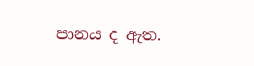පානය ද ඇත.